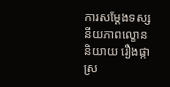ការសម្ដែងទស្សនីយភាពល្ខោននិយាយ រឿងផ្កាស្រ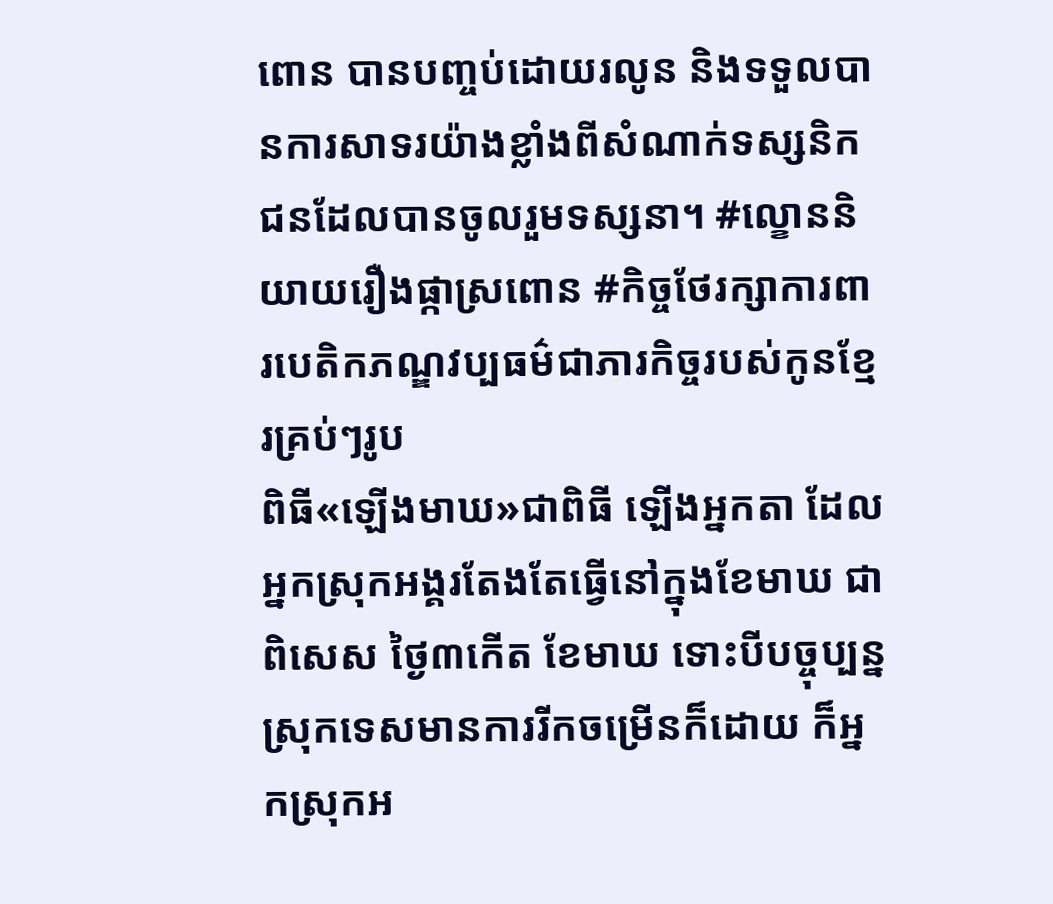ពោន បានបញ្ចប់ដោយរលូន និងទទួលបានការសាទរយ៉ាងខ្លាំងពីសំណាក់ទស្សនិកជនដែលបានចូលរួមទស្សនា។ #ល្ខោននិយាយរឿងផ្កាស្រពោន #កិច្ចថែរក្សាការពារបេតិកភណ្ឌវប្បធម៌ជាភារកិច្ចរបស់កូនខ្មែរគ្រប់ៗរូប
ពិធី«ឡើងមាឃ»ជាពិធី ឡើងអ្នកតា ដែលអ្នកស្រុកអង្គរតែងតែធ្វើនៅក្នុងខែមាឃ ជាពិសេស ថ្ងៃ៣កើត ខែមាឃ ទោះបីបច្ចុប្បន្ន ស្រុកទេសមានការរីកចម្រើនក៏ដោយ ក៏អ្នកស្រុកអ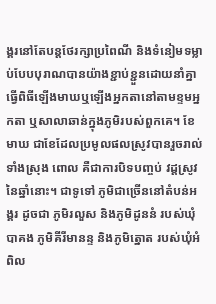ង្គរនៅតែបន្តថែរក្សាប្រពៃណី និងទំនៀមទម្លាប់បែបបុរាណបានយ៉ាងខ្ជាប់ខ្ជួនដោយនាំគ្នាធ្វើពិធីឡើងមាឃឬឡើងអ្នកតានៅតាមខ្ទមអ្នកតា ឬសាលាឆាន់ក្នុងភូមិរបស់ពួកគេ។ ខែមាឃ ជាខែដែលប្រមូលផលស្រូវបានរួចរាល់ទាំងស្រុង ពោល គឺជាការបិទបញ្ចប់ វដ្ដស្រូវនៃឆ្នាំនោះ។ ជាទូទៅ ភូមិជាច្រើននៅតំបន់អង្គរ ដូចជា ភូមិរលួស និងភូមិដូននំ របស់ឃុំបាគង ភូមិគីរីមានន្ទ និងភូមិត្នោត របស់ឃុំអំពិល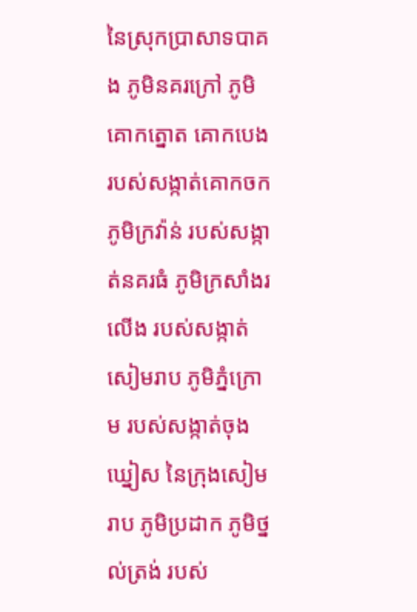នៃស្រុកប្រាសាទបាគង ភូមិនគរក្រៅ ភូមិគោកត្នោត គោកបេង របស់សង្កាត់គោកចក ភូមិក្រវ៉ាន់ របស់សង្កាត់នគរធំ ភូមិក្រសាំងរលើង របស់សង្កាត់សៀមរាប ភូមិភ្នំក្រោម របស់សង្កាត់ចុងឃ្នៀស នៃក្រុងសៀមរាប ភូមិប្រដាក ភូមិថ្នល់ត្រង់ របស់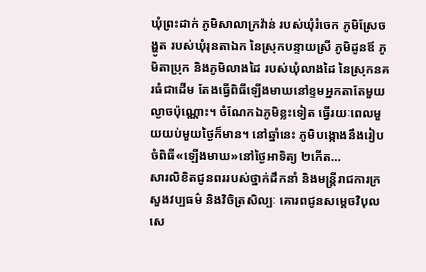ឃុំព្រះដាក់ ភូមិសាលាក្រវ៉ាន់ របស់ឃុំរំចេក ភូមិស្រែចង្ហូត របស់ឃុំរុនតាឯក នៃស្រុកបន្ទាយស្រី ភូមិដូនឪ ភូមិតាប្រុក និងភូមិលាងដៃ របស់ឃុំលាងដៃ នៃស្រុកនគរធំជាដើម តែងធ្វើពិធីឡើងមាឃនៅខ្ទមអ្នកតាតែមួយល្ងាចប៉ុណ្ណោះ។ ចំណែកឯភូមិខ្លះទៀត ធ្វើរយៈពេលមួយយប់មួយថ្ងៃក៏មាន។ នៅឆ្នាំនេះ ភូមិបង្កោងនឹងរៀបចំពិធី«ឡើងមាឃ»នៅថ្ងៃអាទិត្យ ២កើត…
សារលិខិតជូនពររបស់ថ្នាក់ដឹកនាំ និងមន្ត្រីរាជការក្រសួងវប្បធម៌ និងវិចិត្រសិល្បៈ គោរពជូនសម្តេចវិបុលសេ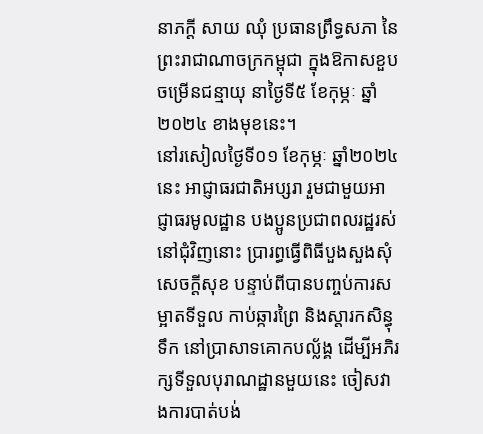នាភក្តី សាយ ឈុំ ប្រធានព្រឹទ្ធសភា នៃព្រះរាជាណាចក្រកម្ពុជា ក្នុងឱកាសខួបចម្រើនជន្មាយុ នាថ្ងៃទី៥ ខែកុម្ភៈ ឆ្នាំ២០២៤ ខាងមុខនេះ។
នៅរសៀលថ្ងៃទី០១ ខែកុម្ភៈ ឆ្នាំ២០២៤នេះ អាជ្ញាធរជាតិអប្សរា រួមជាមួយអាជ្ញាធរមូលដ្ឋាន បងប្អូនប្រជាពលរដ្ឋរស់នៅជុំវិញនោះ ប្រារព្ធធ្វើពិធីបួងសួងសុំសេចក្តីសុខ បន្ទាប់ពីបានបញ្ចប់ការសម្អាតទីទួល កាប់ឆ្ការព្រៃ និងស្តារកសិន្ធុទឹក នៅប្រាសាទគោកបល្ល័ង្គ ដើម្បីអភិរក្សទីទួលបុរាណដ្ឋានមួយនេះ ចៀសវាងការបាត់បង់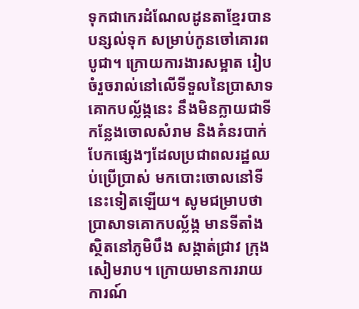ទុកជាកេរដំណែលដូនតាខ្មែរបានបន្សល់ទុក សម្រាប់កូនចៅគោរពបូជា។ ក្រោយការងារសម្អាត រៀបចំរួចរាល់នៅលើទីទួលនៃប្រាសាទគោកបល្ល័ង្កនេះ នឹងមិនក្លាយជាទីកន្លែងចោលសំរាម និងគំនរបាក់បែកផ្សេងៗដែលប្រជាពលរដ្ឋឈប់ប្រើប្រាស់ មកបោះចោលនៅទីនេះទៀតឡើយ។ សូមជម្រាបថា ប្រាសាទគោកបល្ល័ង្ក មានទីតាំងស្ថិតនៅភូមិបឹង សង្កាត់ជ្រាវ ក្រុងសៀមរាប។ ក្រោយមានការរាយការណ៍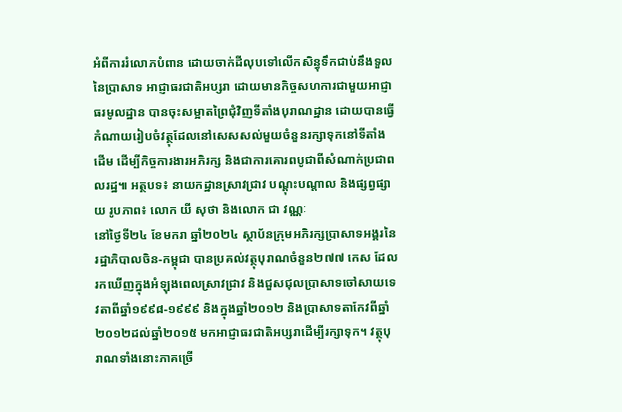អំពីការរំលោភបំពាន ដោយចាក់ដីលុបទៅលើកសិន្ធុទឹកជាប់នឹងទួលនៃប្រាសាទ អាជ្ញាធរជាតិអប្សរា ដោយមានកិច្ចសហការជាមួយអាជ្ញាធរមូលដ្ឋាន បានចុះសម្អាតព្រៃជុំវិញទីតាំងបុរាណដ្ឋាន ដោយបានធ្វើកំណាយរៀបចំវត្ថុដែលនៅសេសសល់មួយចំនួនរក្សាទុកនៅទីតាំងដើម ដើម្បីកិច្ចការងារអភិរក្ស និងជាការគោរពបូជាពីសំណាក់ប្រជាពលរដ្ឋ៕ អត្ថបទ៖ នាយកដ្ឋានស្រាវជ្រាវ បណ្តុះបណ្តាល និងផ្សព្វផ្សាយ រូបភាព៖ លោក យី សុថា និងលោក ជា វណ្ណៈ
នៅថ្ងៃទី២៤ ខែមករា ឆ្នាំ២០២៤ ស្ថាប័នក្រុមអភិរក្សប្រាសាទអង្គរនៃរដ្ឋាភិបាលចិន-កម្ពុជា បានប្រគល់វត្ថុបុរាណចំនួន២៧៧ កេស ដែលរកឃើញក្នុងអំឡុងពេលស្រាវជ្រាវ និងជួសជុលប្រាសាទចៅសាយទេវតាពីឆ្នាំ១៩៩៨-១៩៩៩ និងក្នុងឆ្នាំ២០១២ និងប្រាសាទតាកែវពីឆ្នាំ២០១២ដល់ឆ្នាំ២០១៥ មកអាជ្ញាធរជាតិអប្សរាដើម្បីរក្សាទុក។ វត្ថុបុរាណទាំងនោះភាគច្រើ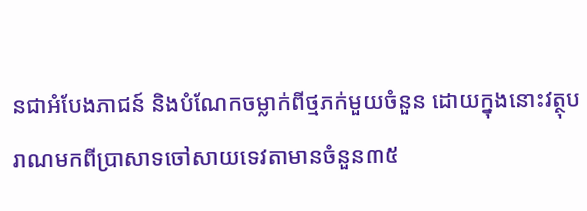នជាអំបែងភាជន៍ និងបំណែកចម្លាក់ពីថ្មភក់មួយចំនួន ដោយក្នុងនោះវត្ថុបរាណមកពីប្រាសាទចៅសាយទេវតាមានចំនួន៣៥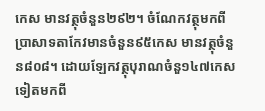កេស មានវត្ថុចំនួន២៩២។ ចំណែកវត្ថុមកពីប្រាសាទតាកែវមានចំនួន៩៥កេស មានវត្ថុចំនួន៨០៨។ ដោយឡែកវត្ថុបុរាណចំនួ១៤៧កេសទៀតមកពី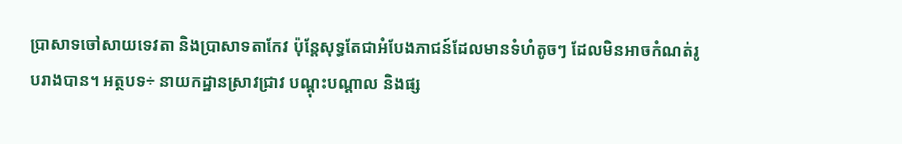ប្រាសាទចៅសាយទេវតា និងប្រាសាទតាកែវ ប៉ុន្តែសុទ្ធតែជាអំបែងភាជន៍ដែលមានទំហំតូចៗ ដែលមិនអាចកំណត់រូបរាងបាន។ អត្ថបទ÷ នាយកដ្ឋានស្រាវជ្រាវ បណ្ដុះបណ្ដាល និងផ្ស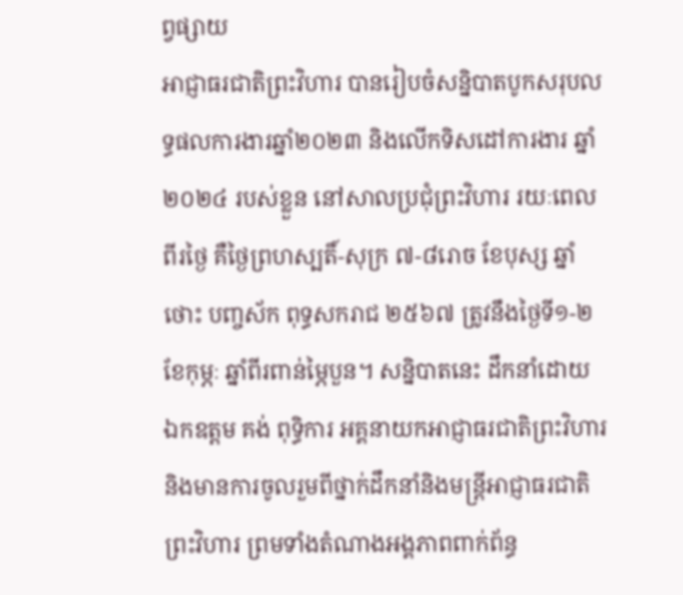ព្វផ្សាយ
អាជ្ញាធរជាតិព្រះវិហារ បានរៀបចំសន្និបាតបូកសរុបលទ្ធផលការងារឆ្នាំ២០២៣ និងលើកទិសដៅការងារ ឆ្នាំ២០២៤ របស់ខ្លួន នៅសាលប្រជុំព្រះវិហារ រយៈពេលពីរថ្ងៃ គឺថ្ងៃព្រហស្បតិ៍-សុក្រ ៧-៨រោច ខែបុស្ស ឆ្នាំថោះ បញ្ចស័ក ពុទ្ធសករាជ ២៥៦៧ ត្រូវនឹងថ្ងៃទី១-២ ខែកុម្ភៈ ឆ្នាំពីរពាន់ម្ភៃបួន។ សន្និបាតនេះ ដឹកនាំដោយ ឯកឧត្តម គង់ ពុទ្ធិការ អគ្គនាយកអាជ្ញាធរជាតិព្រះវិហារ និងមានការចូលរួមពីថ្នាក់ដឹកនាំនិងមន្រ្តីអាជ្ញាធរជាតិព្រះវិហារ ព្រមទាំងតំណាងអង្គភាពពាក់ព័ន្ធ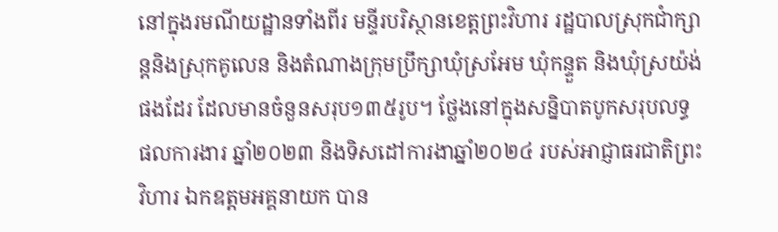នៅក្នុងរមណីយដ្ឋានទាំងពីរ មន្ទីរបរិស្ថានខេត្តព្រះវិហារ រដ្ឋបាលស្រុកជាំក្សាន្តនិងស្រុកគូលេន និងតំណាងក្រុមប្រឹក្សាឃុំស្រអែម ឃុំកន្ទួត និងឃុំស្រយ៉ង់ផងដែរ ដែលមានចំនួនសរុប១៣៥រូប។ ថ្លែងនៅក្នុងសន្និបាតបូកសរុបលទ្ធផលការងារ ឆ្នាំ២០២៣ និងទិសដៅការងាឆ្នាំ២០២៤ របស់អាជ្ញាធរជាតិព្រះវិហារ ឯកឧត្តមអគ្គនាយក បាន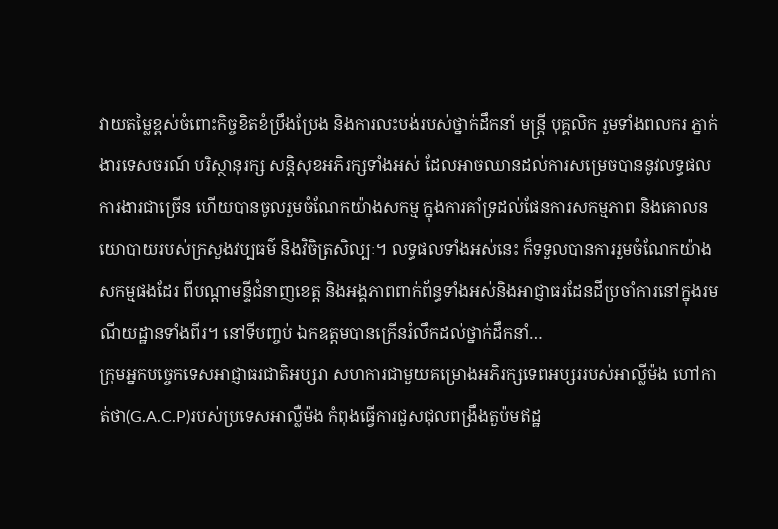វាយតម្លៃខ្ពស់ចំពោះកិច្ចខិតខំប្រឹងប្រែង និងការលះបង់របស់ថ្នាក់ដឹកនាំ មន្រ្តី បុគ្គលិក រួមទាំងពលករ ភ្នាក់ងារទេសចរណ៍ បរិស្ថានុរក្ស សន្តិសុខអភិរក្សទាំងអស់ ដែលអាចឈានដល់ការសម្រេចបាននូវលទ្ធផលការងារជាច្រើន ហើយបានចូលរួមចំណែកយ៉ាងសកម្ម ក្នុងការគាំទ្រដល់ផែនការសកម្មភាព និងគោលនយោបាយរបស់ក្រសួងវប្បធម៌ និងវិចិត្រសិល្បៈ។ លទ្ធផលទាំងអស់នេះ ក៏ទទួលបានការរួមចំណែកយ៉ាងសកម្មផងដែរ ពីបណ្តាមន្ទីជំនាញខេត្ត និងអង្គភាពពាក់ព័ន្ធទាំងអស់និងអាជ្ញាធរដែនដីប្រចាំការនៅក្នុងរមណីយដ្ឋានទាំងពីរ។ នៅទីបញ្ចប់ ឯកឧត្តមបានក្រើនរំលឹកដល់ថ្នាក់ដឹកនាំ…
ក្រុមអ្នកបច្ចេកទេសអាជ្ញាធរជាតិអប្សរា សហការជាមួយគម្រោងអភិរក្សទេពអប្សររបស់អាល្លីម៉ង ហៅកាត់ថា(G.A.C.P)របស់ប្រទេសអាល្លឺម៉ង កំពុងធ្វើការជួសជុលពង្រឹងតួប៉មឥដ្ឋ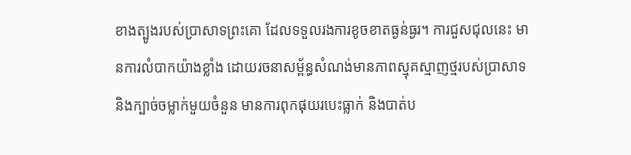ខាងត្បូងរបស់ប្រាសាទព្រះគោ ដែលទទួលរងការខូចខាតធ្ងន់ធ្ងរ។ ការជួសជុលនេះ មានការលំបាកយ៉ាងខ្លាំង ដោយរចនាសម្ព័ន្ធសំណង់មានភាពស្មុគស្មាញថ្មរបស់ប្រាសាទ និងក្បាច់ចម្លាក់មួយចំនួន មានការពុកផុយរបេះធ្លាក់ និងបាត់ប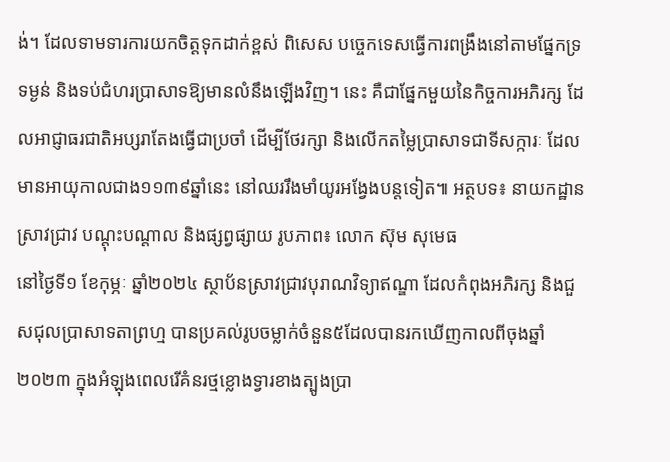ង់។ ដែលទាមទារការយកចិត្តទុកដាក់ខ្ពស់ ពិសេស បច្ចេកទេសធ្វើការពង្រឹងនៅតាមផ្នែកទ្រទម្ងន់ និងទប់ជំហរប្រាសាទឱ្យមានលំនឹងឡើងវិញ។ នេះ គឺជាផ្នែកមួយនៃកិច្ចការអភិរក្ស ដែលអាជ្ញាធរជាតិអប្សរាតែងធ្វើជាប្រចាំ ដើម្បីថែរក្សា និងលើកតម្លៃប្រាសាទជាទីសក្ការៈ ដែលមានអាយុកាលជាង១១៣៩ឆ្នាំនេះ នៅឈររឹងមាំយូរអង្វែងបន្តទៀត៕ អត្ថបទ៖ នាយកដ្ឋានស្រាវជ្រាវ បណ្តុះបណ្តាល និងផ្សព្វផ្សាយ រូបភាព៖ លោក ស៊ុម សុមេធ
នៅថ្ងៃទី១ ខែកុម្ភៈ ឆ្នាំ២០២៤ ស្ថាប័នស្រាវជ្រាវបុរាណវិទ្យាឥណ្ឌា ដែលកំពុងអភិរក្ស និងជួសជុលប្រាសាទតាព្រហ្ម បានប្រគល់រូបចម្លាក់ចំនួន៥ដែលបានរកឃើញកាលពីចុងឆ្នាំ២០២៣ ក្នុងអំឡុងពេលរើគំនរថ្មខ្លោងទ្វារខាងត្បូងប្រា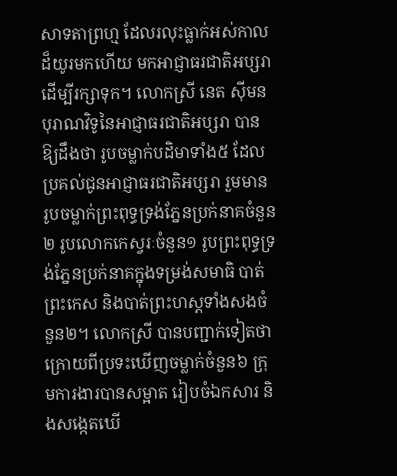សាទតាព្រហ្ម ដែលរលុះធ្លាក់អស់កាលដ៏យូរមកហើយ មកអាជ្ញាធរជាតិអប្សរា ដើម្បីរក្សាទុក។ លោកស្រី នេត ស៊ីមន បុរាណវិទូនៃអាជ្ញាធរជាតិអប្សរា បានឱ្យដឹងថា រូបចម្លាក់បដិមាទាំង៥ ដែលប្រគល់ជូនអាជ្ញាធរជាតិអប្សរា រួមមាន រូបចម្លាក់ព្រះពុទ្ធទ្រង់ភ្នែនប្រក់នាគចំនួន២ រូបលោកកេស្វរៈចំនួន១ រូបព្រះពុទ្ធទ្រង់ភ្នែនប្រក់នាគក្នុងទម្រង់សមាធិ បាត់ព្រះកេស និងបាត់ព្រះហស្តទាំងសងចំនួន២។ លោកស្រី បានបញ្ជាក់ទៀតថា ក្រោយពីប្រទះឃើញចម្លាក់ចំនួន៦ ក្រុមការងារបានសម្អាត រៀបចំឯកសារ និងសង្កេតឃើ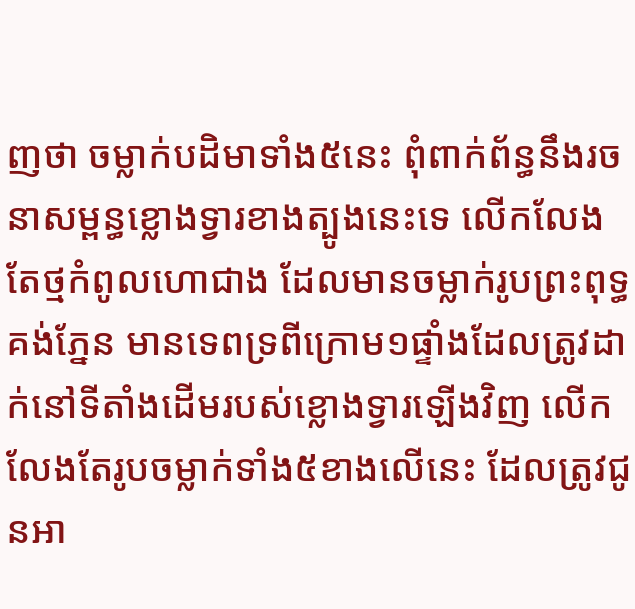ញថា ចម្លាក់បដិមាទាំង៥នេះ ពុំពាក់ព័ន្ធនឹងរចនាសម្ពន្ធខ្លោងទ្វារខាងត្បូងនេះទេ លើកលែងតែថ្មកំពូលហោជាង ដែលមានចម្លាក់រូបព្រះពុទ្ធគង់ភ្នែន មានទេពទ្រពីក្រោម១ផ្ទាំងដែលត្រូវដាក់នៅទីតាំងដើមរបស់ខ្លោងទ្វារឡើងវិញ លើកលែងតែរូបចម្លាក់ទាំង៥ខាងលើនេះ ដែលត្រូវជូនអា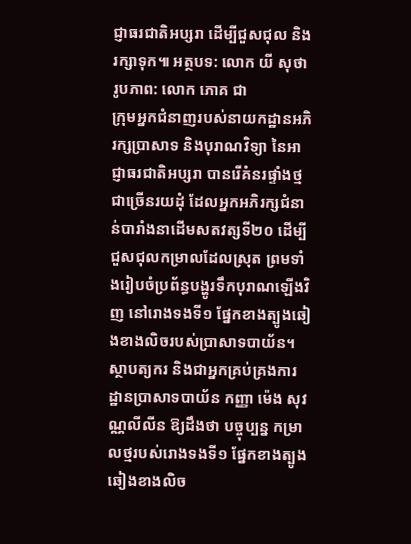ជ្ញាធរជាតិអប្សរា ដើម្បីជួសជុល និងរក្សាទុក៕ អត្ថបទ: លោក យី សុថា រូបភាព: លោក ភោគ ជា
ក្រុមអ្នកជំនាញរបស់នាយកដ្ឋានអភិរក្សប្រាសាទ និងបុរាណវិទ្យា នៃអាជ្ញាធរជាតិអប្សរា បានរើគំនរផ្ទាំងថ្មជាច្រើនរយដុំ ដែលអ្នកអភិរក្សជំនាន់បារាំងនាដើមសតវត្សទី២០ ដើម្បីជួសជុលកម្រាលដែលស្រុត ព្រមទាំងរៀបចំប្រព័ន្ធបង្ហូរទឹកបុរាណឡើងវិញ នៅរោងទងទី១ ផ្នែកខាងត្បូងឆៀងខាងលិចរបស់ប្រាសាទបាយ័ន។ ស្ថាបត្យករ និងជាអ្នកគ្រប់គ្រងការដ្ឋានប្រាសាទបាយ័ន កញ្ញា ម៉េង សុវណ្ណលីលីន ឱ្យដឹងថា បច្ចុប្បន្ន កម្រាលថ្មរបស់រោងទងទី១ ផ្នែកខាងត្បូងឆៀងខាងលិច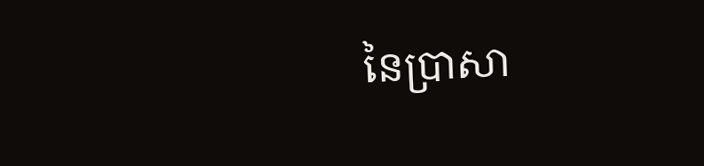នៃប្រាសា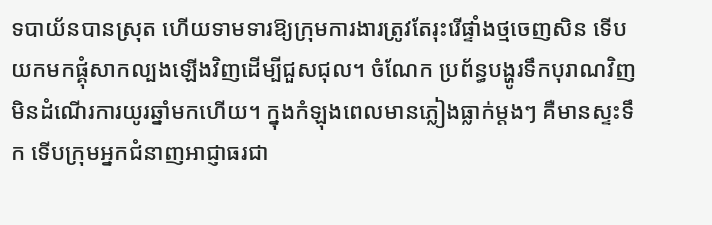ទបាយ័នបានស្រុត ហើយទាមទារឱ្យក្រុមការងារត្រូវតែរុះរើផ្ទាំងថ្មចេញសិន ទើបយកមកផ្គុំសាកល្បងឡើងវិញដើម្បីជួសជុល។ ចំណែក ប្រព័ន្ធបង្ហូរទឹកបុរាណវិញ មិនដំណើរការយូរឆ្នាំមកហើយ។ ក្នុងកំឡុងពេលមានភ្លៀងធ្លាក់ម្តងៗ គឺមានស្ទះទឹក ទើបក្រុមអ្នកជំនាញអាជ្ញាធរជា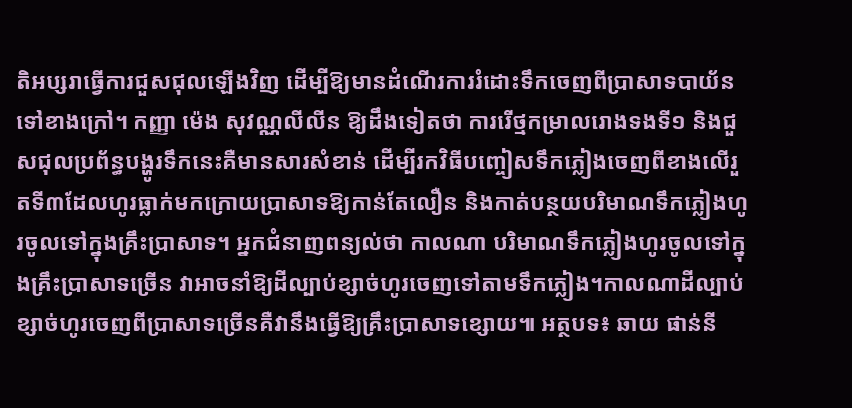តិអប្សរាធ្វើការជួសជុលឡើងវិញ ដើម្បីឱ្យមានដំណើរការរំដោះទឹកចេញពីប្រាសាទបាយ័នទៅខាងក្រៅ។ កញ្ញា ម៉េង សុវណ្ណលីលីន ឱ្យដឹងទៀតថា ការរើថ្មកម្រាលរោងទងទី១ និងជួសជុលប្រព័ន្ធបង្ហូរទឹកនេះគឺមានសារសំខាន់ ដើម្បីរកវិធីបញ្ចៀសទឹកភ្លៀងចេញពីខាងលើរួតទី៣ដែលហូរធ្លាក់មកក្រោយប្រាសាទឱ្យកាន់តែលឿន និងកាត់បន្ថយបរិមាណទឹកភ្លៀងហូរចូលទៅក្នុងគ្រឹះប្រាសាទ។ អ្នកជំនាញពន្យល់ថា កាលណា បរិមាណទឹកភ្លៀងហូរចូលទៅក្នុងគ្រឹះប្រាសាទច្រើន វាអាចនាំឱ្យដីល្បាប់ខ្សាច់ហូរចេញទៅតាមទឹកភ្លៀង។កាលណាដីល្បាប់ខ្សាច់ហូរចេញពីប្រាសាទច្រើនគឺវានឹងធ្វើឱ្យគ្រឹះប្រាសាទខ្សោយ៕ អត្ថបទ៖ ឆាយ ផាន់នី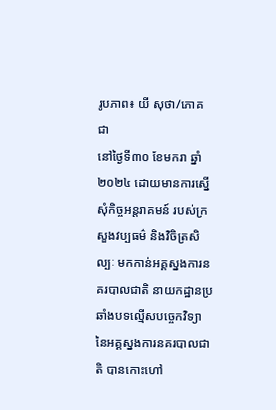រូបភាព៖ យី សុថា/ភោគ ជា
នៅថ្ងៃទី៣០ ខែមករា ឆ្នាំ២០២៤ ដោយមានការស្នើសុំកិច្ចអន្តរាគមន៍ របស់ក្រសួងវប្បធម៌ និងវិចិត្រសិល្បៈ មកកាន់អគ្គស្នងការនគរបាលជាតិ នាយកដ្ឋានប្រឆាំងបទល្មើសបច្ចេកវិទ្យា នៃអគ្គស្នងការនគរបាលជាតិ បានកោះហៅ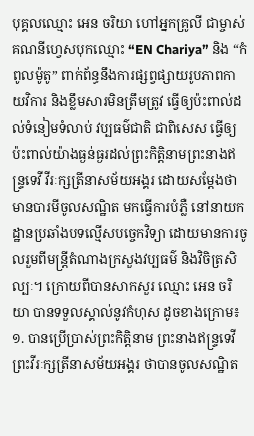បុគ្គលឈ្មោះ អេន ចរិយា ហៅអ្នកគ្រូលី ជាម្ចាស់គណនីហ្វេសបុកឈ្មោះ “EN Chariya” និង “កំពូលម៉ូតូ” ពាក់ព័ន្ធនឹងការផ្សព្វផ្សាយរូបភាពកាយវិការ និងខ្លឹមសារមិនត្រឹមត្រូវ ធ្វើឲ្យប៉ះពាល់ដល់ទំនៀមទំលាប់ វប្បធម៌ជាតិ ជាពិសេស ធ្វើឲ្យប៉ះពាល់យ៉ាងធ្ងន់ធ្ងរដល់ព្រះកិត្តិនាមព្រះនាងឥន្រ្ទទេវី វីរៈក្សត្រីនាសម័យអង្គរ ដោយសម្តែងថាមានបារមីចូលសណ្ឋិត មកធ្វើការបំភ្លឺ នៅនាយកដ្ឋានប្រឆាំងបទល្មើសបច្ចេកវិទ្យា ដោយមានការចូលរួមពីមន្រ្តីតំណាងក្រសួងវប្បធម៌ និងវិចិត្រសិល្បៈ។ ក្រោយពីបានសាកសួរ ឈ្មោះ អេន ចរិយា បានទទួលស្គាល់នូវកំហុស ដូចខាងក្រោម៖ ១. បានប្រើប្រាស់ព្រះកិត្តិនាម ព្រះនាងឥន្រ្ទទេវី ព្រះវីរៈក្សត្រីនាសម័យអង្គរ ថាបានចូលសណ្ឋិត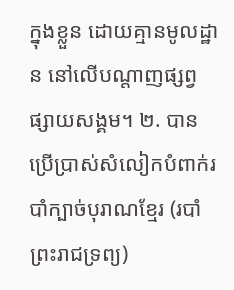ក្នុងខ្លួន ដោយគ្មានមូលដ្ឋាន នៅលើបណ្តាញផ្សព្វផ្សាយសង្គម។ ២. បានប្រើប្រាស់សំលៀកបំពាក់របាំក្បាច់បុរាណខ្មែរ (របាំព្រះរាជទ្រព្យ)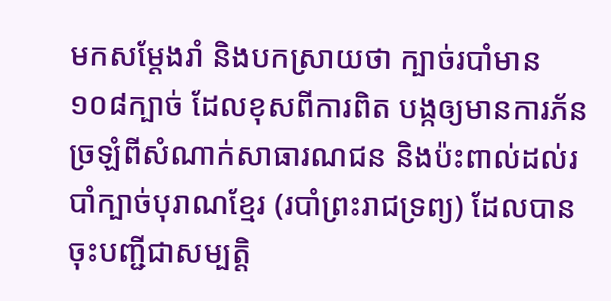មកសម្តែងរាំ និងបកស្រាយថា ក្បាច់របាំមាន ១០៨ក្បាច់ ដែលខុសពីការពិត បង្កឲ្យមានការភ័នច្រឡំពីសំណាក់សាធារណជន និងប៉ះពាល់ដល់របាំក្បាច់បុរាណខ្មែរ (របាំព្រះរាជទ្រព្យ) ដែលបានចុះបញ្ជីជាសម្បត្តិ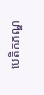បេតិកភណ្ឌ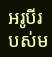អរូបីរបស់ម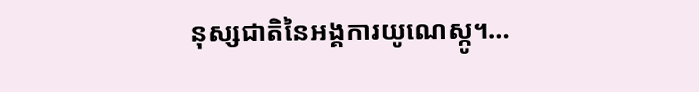នុស្សជាតិនៃអង្គការយូណេស្កូ។…